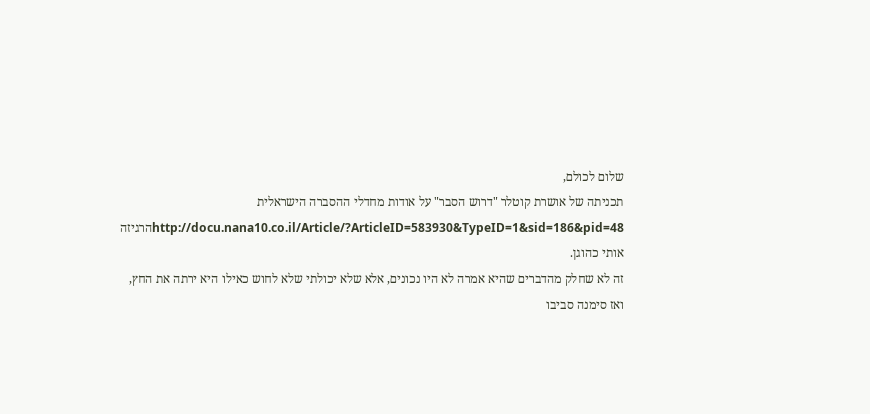שלום לכולם,
תכניתה של אושרת קוטלר "דרוש הסבר" על אודות מחדלי ההסברה הישראלית http://docu.nana10.co.il/Article/?ArticleID=583930&TypeID=1&sid=186&pid=48הרגיזה אותי כהוגן.
זה לא שחלק מהדברים שהיא אמרה לא היו נכונים, אלא שלא יכולתי שלא לחוש כאילו היא ירתה את החץ, ואז סימנה סביבו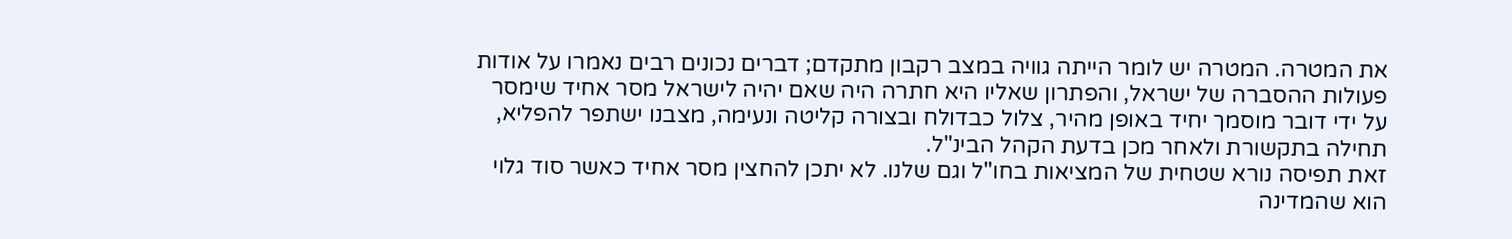את המטרה. המטרה יש לומר הייתה גוויה במצב רקבון מתקדם; דברים נכונים רבים נאמרו על אודות פעולות ההסברה של ישראל, והפתרון שאליו היא חתרה היה שאם יהיה לישראל מסר אחיד שימסר על ידי דובר מוסמך יחיד באופן מהיר, צלול כבדולח ובצורה קליטה ונעימה, מצבנו ישתפר להפליא, תחילה בתקשורת ולאחר מכן בדעת הקהל הבינ"ל.
זאת תפיסה נורא שטחית של המציאות בחו"ל וגם שלנו. לא יתכן להחצין מסר אחיד כאשר סוד גלוי הוא שהמדינה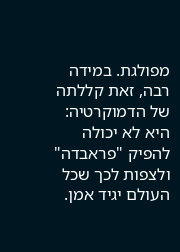מפולגת. במידה רבה, זאת קללתה של הדמוקרטיה: היא לא יכולה להפיק "פראבדה" ולצפות לכך שכל העולם יגיד אמן.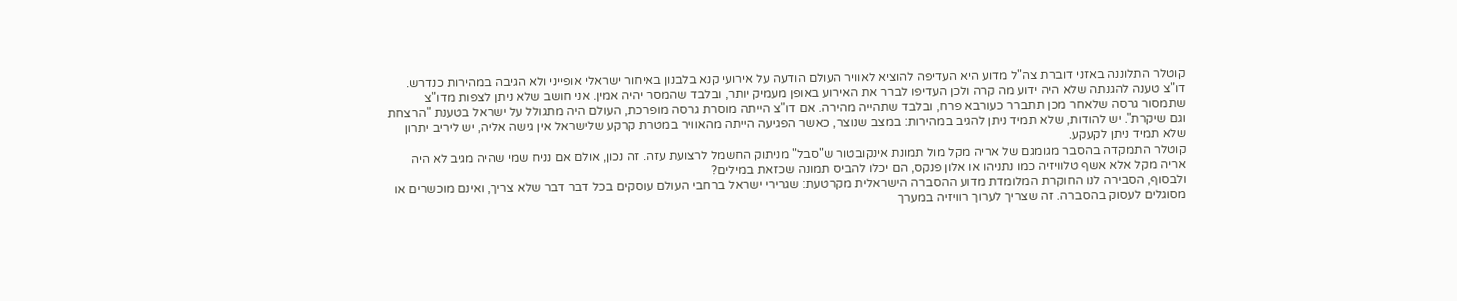קוטלר התלוננה באזני דוברת צה"ל מדוע היא העדיפה להוציא לאוויר העולם הודעה על אירועי קנא בלבנון באיחור ישראלי אופייני ולא הגיבה במהירות כנדרש. דו"צ טענה להגנתה שלא היה ידוע מה קרה ולכן העדיפו לברר את האירוע באופן מעמיק יותר, ובלבד שהמסר יהיה אמין. אני חושב שלא ניתן לצפות מדו"צ שתמסור גרסה שלאחר מכן תתברר כעורבא פרח, ובלבד שתהייה מהירה. אם דו"צ הייתה מוסרת גרסה מופרכת, העולם היה מתגולל על ישראל בטענת "הרצחת וגם שיקרת". יש להודות, שלא תמיד ניתן להגיב במהירות: במצב שנוצר, כאשר הפגיעה הייתה מהאוויר במטרת קרקע שלישראל אין גישה אליה, יש ליריב יתרון שלא תמיד ניתן לקעקע.
קוטלר התמקדה בהסבר מגומגם של אריה מקל מול תמונת אינקובטור ש"סבל" מניתוק החשמל לרצועת עזה. זה נכון, אולם אם נניח שמי שהיה מגיב לא היה אריה מקל אלא אשף טלוויזיה כמו נתניהו או אלון פנקס, הם יכלו להביס תמונה שכזאת במילים?
ולבסוף, הסבירה לנו החוקרת המלומדת מדוע ההסברה הישראלית מקרטעת: שגרירי ישראל ברחבי העולם עוסקים בכל דבר דבר שלא צריך, ואינם מוכשרים או מסוגלים לעסוק בהסברה. זה שצריך לערוך רוויזיה במערך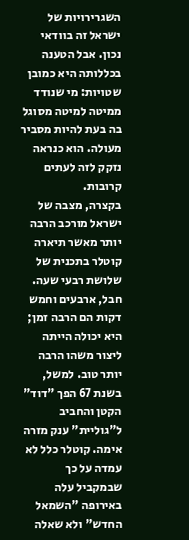השגרירויות של ישראל זה בוודאי נכון. אבל הטענה בכללותה היא כמובן שטויות: מי שנודד ממיטה למיטה מסוגל בה בעת להיות מסביר מעולה. הוא כנראה נזקק לזה לעתים קרובות.
בקצרה, מצבה של ישראל מורכב הרבה יותר מאשר תיארה קוטלר בתכנית של שלושת רבעי שעה. חבל, ארבעים וחמש דקות הם הרבה זמן; היא יכולה הייתה ליצור משהו הרבה יותר טוב. למשל, בשנת 67 הפך "דוד" הקטן והחביב ל"גוליית" ענק מזרה אימה. קוטלר כלל לא עמדה על כך שבמקביל עלה באירופה "השמאל החדש" ולא שאלה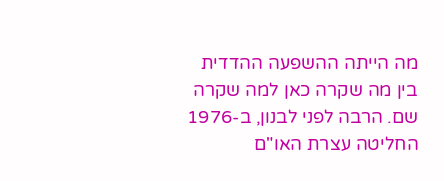מה הייתה ההשפעה ההדדית בין מה שקרה כאן למה שקרה שם. הרבה לפני לבנון, ב-1976 החליטה עצרת האו"ם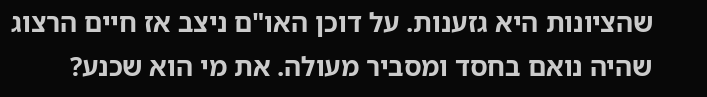שהציונות היא גזענות. על דוכן האו"ם ניצב אז חיים הרצוג שהיה נואם בחסד ומסביר מעולה. את מי הוא שכנע?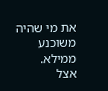את מי שהיה משוכנע ממילא.
אצל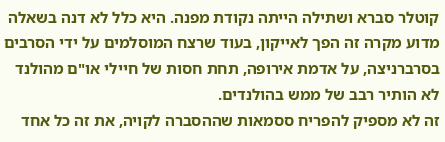קוטלר סברא ושתילה הייתה נקודת מפנה. היא כלל לא דנה בשאלה מדוע מקרה זה הפך לאייקון, בעוד שרצח המוסלמים על ידי הסרבים בסרברניצה, על אדמת אירופה, תחת חסות של חיילי או"ם מהולנד לא הותיר רבב של ממש בהולנדים.
זה לא מספיק להפריח ססמאות שההסברה לקויה, את זה כל אחד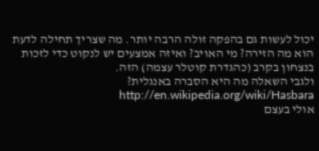יכול לעשות גם בהפקה זולה הרבה יותר. מה שצריך תחילה לדעת הוא מה הזירה? מי האויב? ואיזה אמצעים יש לנקוט כדי לזכות בנצחון בקרב (כהגדרת קוטלר עצמה) הזה.
ולגבי השאלה מה היא הסברה באנגלית? http://en.wikipedia.org/wiki/Hasbara
אולי בעצם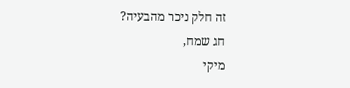זה חלק ניכר מהבעיה?
חג שמח,
מיקי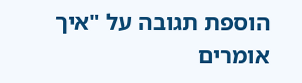הוספת תגובה על "איך אומרים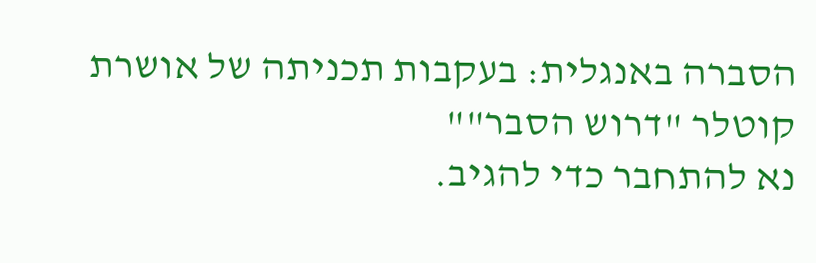הסברה באנגלית: בעקבות תכניתה של אושרת קוטלר "דרוש הסבר""
נא להתחבר כדי להגיב.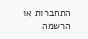התחברות או הרשמה